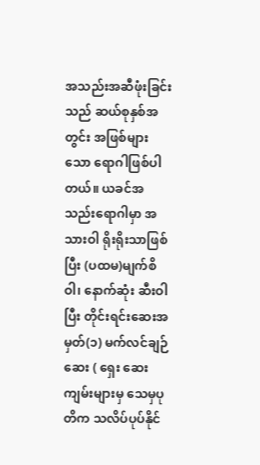အသည်းအဆီဖုံးခြင်းသည် ဆယ်စုနှစ်အတွင်း အဖြစ်များသော ရောဂါဖြစ်ပါတယ်။ ယခင်အသည်းရောဂါမှာ အသားဝါ ရိုးရိုးသာဖြစ်ပြီး (ပထမ)မျက်စိဝါ၊ နောက်ဆုံး ဆီးဝါပြီး တိုင်းရင်းဆေးအမှတ်(၁) မက်လင်ချဉ်ဆေး ( ရှေး ဆေးကျမ်းများမှ သေမှပုတိက သလိပ်ပုပ်နိုင်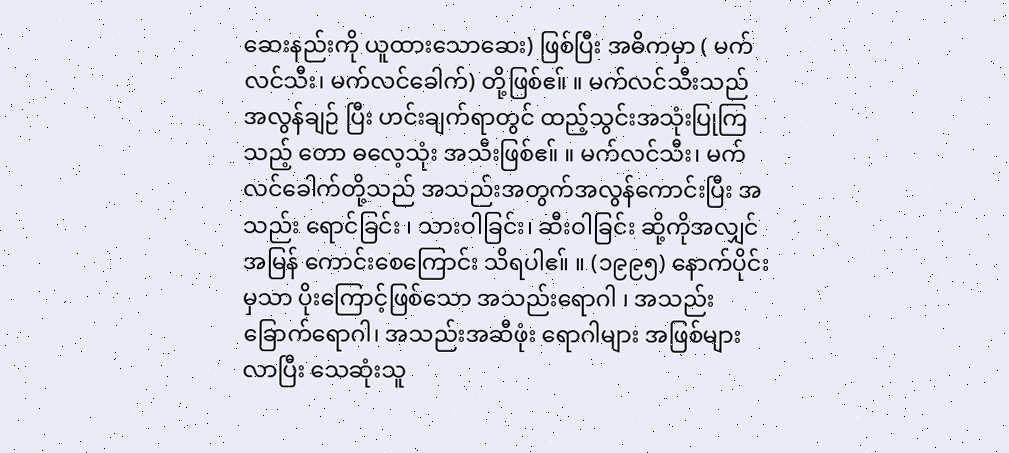ဆေးနည်းကို ယူထားသောဆေး) ဖြစ်ပြီး အဓိကမှာ ( မက်လင်သီး၊ မက်လင်ခေါက်) တို့ဖြစ်ဧ။် ။ မက်လင်သီးသည် အလွန်ချဉ် ပြီး ဟင်းချက်ရာတွင် ထည့်သွင်းအသုံးပြုကြသည့် တော ဓလေ့သုံး အသီးဖြစ်ဧ။် ။ မက်လင်သီး၊ မက်လင်ခေါက်တို့သည် အသည်းအတွက်အလွန်ကောင်းပြီး အသည်း ရောင်ခြင်း ၊ သားဝါခြင်း၊ ဆီးဝါခြင်း ဆို့ကိုအလျှင်အမြန် ကောင်းစေကြောင်း သိရပါဧ။် ။ (၁၉၉၅) နောက်ပိုင်းမှသာ ပိုးကြောင့်ဖြစ်သော အသည်းရောဂါ ၊ အသည်းခြောက်ရောဂါ၊ အသည်းအဆီဖုံး ရောဂါများ အဖြစ်များလာပြီး သေဆုံးသူ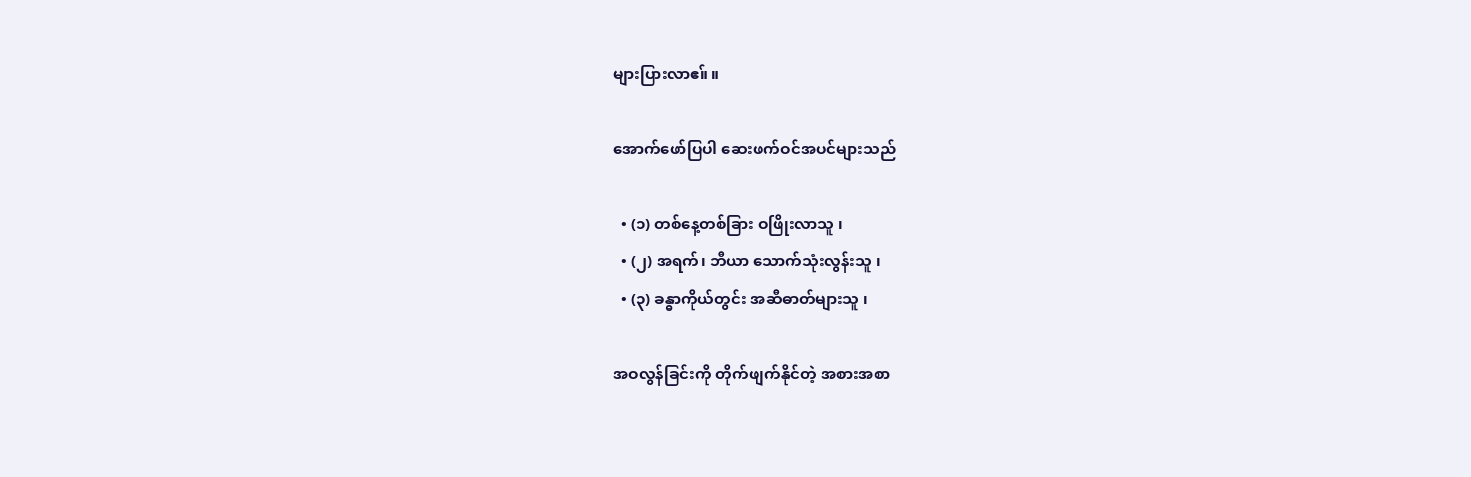များပြားလာဧ။် ။

အောက်ဖော်ပြပါ ဆေးဖက်ဝင်အပင်များသည်

  • (၁) တစ်နေ့တစ်ခြား ဝဖြိုးလာသူ ၊
  • (၂) အရက်၊ ဘီယာ သောက်သုံးလွန်းသူ ၊
  • (၃) ခန္ဓာကိုယ်တွင်း အဆီဓာတ်များသူ ၊

အဝလွန်ခြင်းကို တိုက်ဖျက်နိုင်တဲ့ အစားအစာ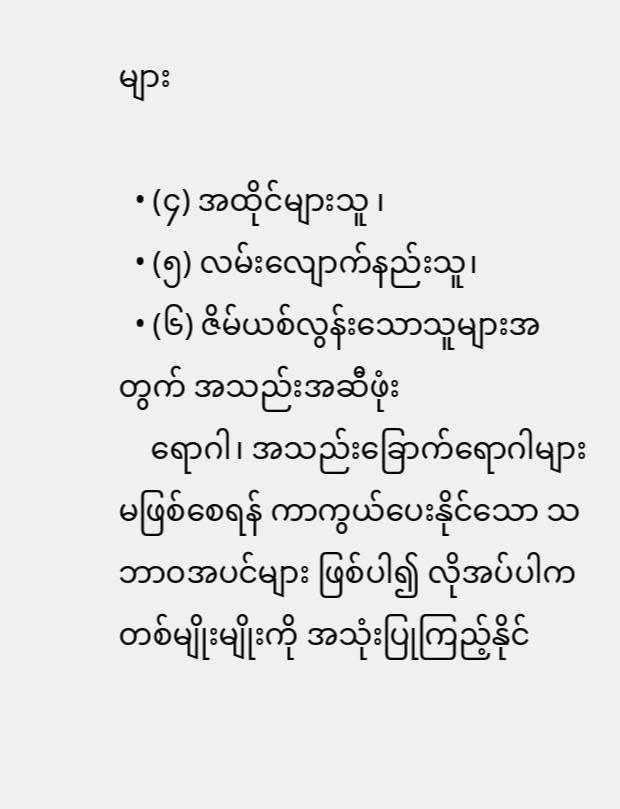များ

  • (၄) အထိုင်များသူ ၊
  • (၅) လမ်းလျောက်နည်းသူ၊
  • (၆) ဇိမ်ယစ်လွန်းသောသူများအတွက် အသည်းအဆီဖုံး
    ရောဂါ၊ အသည်းခြောက်ရောဂါများ မဖြစ်စေရန် ကာကွယ်ပေးနိုင်သော သဘာဝအပင်များ ဖြစ်ပါ၍ လိုအပ်ပါက တစ်မျိုးမျိုးကို အသုံးပြုကြည့်နိုင်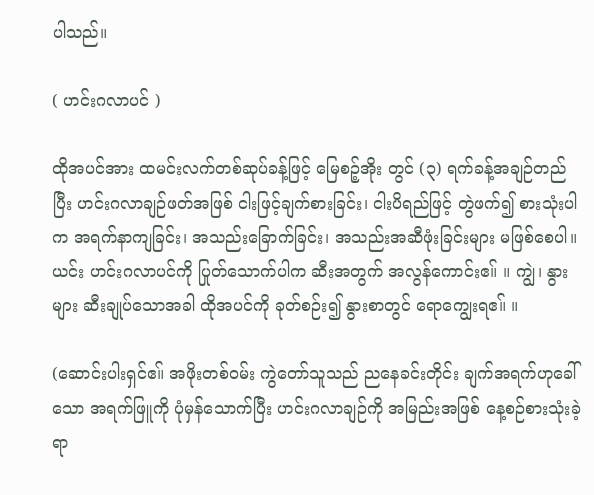ပါသည်။

( ဟင်းဂလာပင် )

ထိုအပင်အား ထမင်းလက်တစ်ဆုပ်ခန့်ဖြင့် မြေစဉ့်အိုး တွင် (၃) ရက်ခန့်အချဉ်တည်ပြီး ဟင်းဂလာချဉ်ဖတ်အဖြစ် ငါးဖြင့်ချက်စားခြင်း၊ ငါးပိရည်ဖြင့် တွဲဖက်၍ စားသုံးပါက အရက်နာကျခြင်း၊ အသည်းခြောက်ခြင်း၊ အသည်းအဆီဖုံးခြင်းများ မဖြစ်စေပါ။ ယင်း ဟင်းဂလာပင်ကို ပြုတ်သောက်ပါက ဆီးအတွက် အလွန်ကောင်းဧ။် ။ ကျွဲ၊ နွားများ ဆီးချုပ်သောအခါ ထိုအပင်ကို ခုတ်စဉ်း၍ နွားစာတွင် ရောကျွေးရဧ။် ။

(ဆောင်းပါးရှင်ဧ။် အဖိုးတစ်ဝမ်း ကွဲတော်သူသည် ညနေခင်းတိုင်း ချက်အရက်ဟုခေါ်သော အရက်ဖြူကို ပုံမှန်သောက်ပြီး ဟင်းဂလာချဉ်ကို အမြည်းအဖြစ် နေ့စဉ်စားသုံးခဲ့ရာ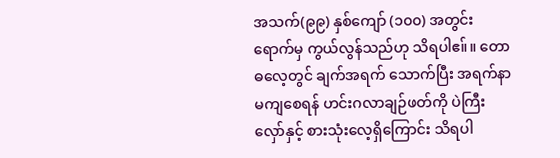အသက်(၉၉) နှစ်ကျော် (၁၀၀) အတွင်းရောက်မှ ကွယ်လွန်သည်ဟု သိရပါဧ။်။ တောဓလေ့တွင် ချက်အရက် သောက်ပြီး အရက်နာမကျစေရန် ဟင်းဂလာချဉ်ဖတ်ကို ပဲကြီးလှော်နှင့် စားသုံးလေ့ရှိကြောင်း သိရပါ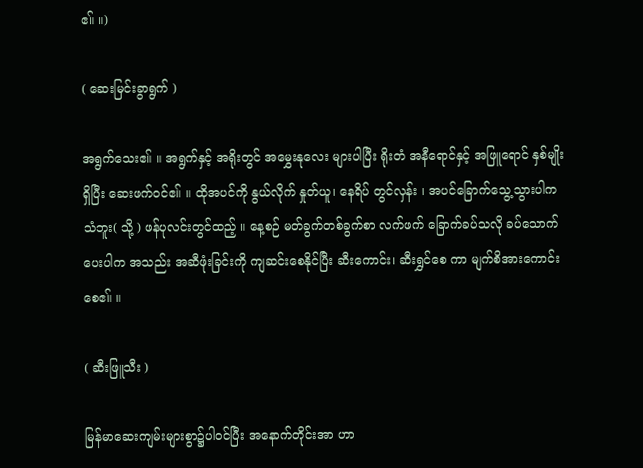ဧ။် ။)

( ဆေးမြင်းခွာရွက် )

အရွက်သေးဧ။် ။ အရွက်နှင့် အရိုးတွင် အမွှေးနုလေး များပါပြီး ရိုးတံ အနီရောင်နှင့် အဖြူရောင် နှစ်မျိုးရှိပြီး ဆေးဖက်ဝင်ဧ။် ။ ထိုအပင်ကို နွယ်လိုက် နှုတ်ယူ၊ နေရိပ် တွင်လှန်း ၊ အပင်ခြောက်သွေ့သွားပါက သံဘူး( သို့ ) ဖန်ပုလင်းတွင်ထည့် ။ နေ့စဉ် မတ်ခွက်တစ်ခွက်စာ လက်ဖက် ခြောက်ခပ်သလို ခပ်သောက်ပေးပါက အသည်း အဆီဖုံးခြင်းကို ကျဆင်းစေနိုင်ပြီး ဆီးကောင်း၊ ဆီးရွှင်စေ ကာ မျက်စိအားကောင်းစေဧ။် ။

( ဆီးဖြူသီး )

မြန်မာဆေးကျမ်းများစွာ၌ပါဝင်ပြီး အနောက်တိုင်းအာ ဟာ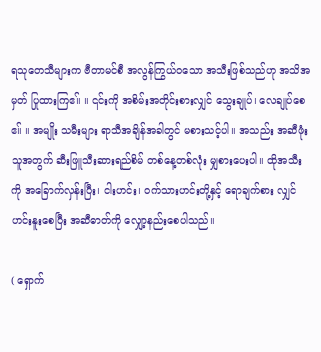ရသုတေသီများက ဗီတာမင်စီ အလွန်ကြွယ်ဝသော အသီးဖြစ်သည်ဟု အသိအမှတ် ပြုထားကြဧ။် ။ ၎င်းကို အစိမ်းအတိုင်းစားလျှင် သွေးချုပ်၊ လေချုပ်စေဧ။် ။ အမျိုး သမီးများ ရာသီအချိန်အခါတွင် မစားသင့်ပါ။ အသည်း အဆီဖုံး သူအတွက် ဆီးဖြူသီးဆားရည်စိမ် တစ်နေ့တစ်လုံး မျှစားပေးပါ။ ထိုအသီးကို အခြောက်လှန်းပြီး၊ ငါးဟင်း၊ ဝက်သားဟင်းတို့နှင့် ရောချက်စား လျှင် ဟင်းနူးစေပြီး အဆီဓာတ်ကို လျှော့နည်းစေပါသည်။

( ရှောက်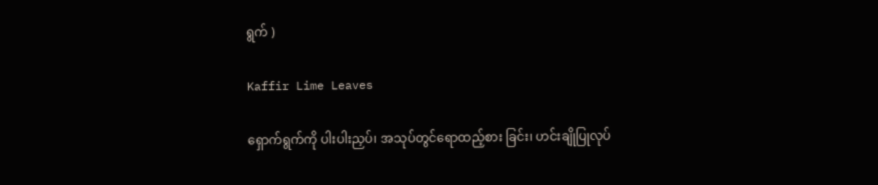ရွက် )

Kaffir Lime Leaves

ရှောက်ရွက်ကို ပါးပါးညှပ်၊ အသုပ်တွင်ရောထည့်စား ခြင်း၊ ဟင်းချိုပြုလုပ်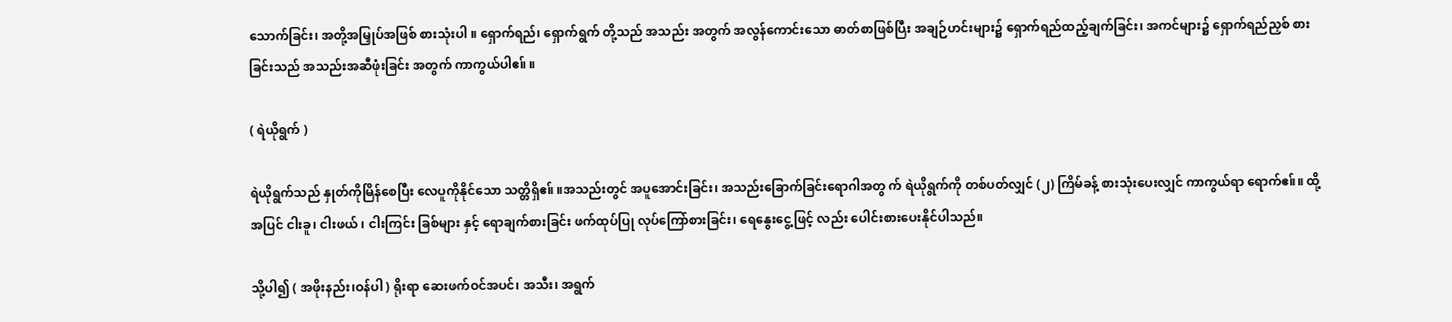သောက်ခြင်း၊ အတို့အမြှုပ်အဖြစ် စားသုံးပါ ။ ရှောက်ရည်၊ ရှောက်ရွက် တို့သည် အသည်း အတွက် အလွန်ကောင်းသော ဓာတ်စာဖြစ်ပြီး အချဉ်ဟင်းများ၌ ရှောက်ရည်ထည့်ချက်ခြင်း၊ အကင်များ၌ ရှောက်ရည်ညှစ် စားခြင်းသည် အသည်းအဆီဖုံးခြင်း အတွက် ကာကွယ်ပါဧ။် ။

( ရဲယိုရွက် )

ရဲယိုရွက်သည် နှုတ်ကိုမြိန်စေပြီး လေပူကိုနိုင်သော သတ္တိရှိဧ။် ။အသည်းတွင် အပူအောင်းခြင်း၊ အသည်းခြောက်ခြင်းရောဂါအတွ က် ရဲယိုရွက်ကို တစ်ပတ်လျှင် (၂) ကြိမ်ခန့် စားသုံးပေးလျှင် ကာကွယ်ရာ ရောက်ဧ။်။ ထို့အပြင် ငါးခူ၊ ငါးဖယ် ၊ ငါးကြင်း ခြစ်များ နှင့် ရောချက်စားခြင်း ဖက်ထုပ်ပြု လုပ်ကြော်စားခြင်း၊ ရေနွေးငွေ့ဖြင့် လည်း ပေါင်းစားပေးနိုင်ပါသည်။

သို့ပါ၍ ( အဖိုးနည်း၊ဝန်ပါ ) ရိုးရာ ဆေးဖက်ဝင်အပင်၊ အသီး၊ အရွက်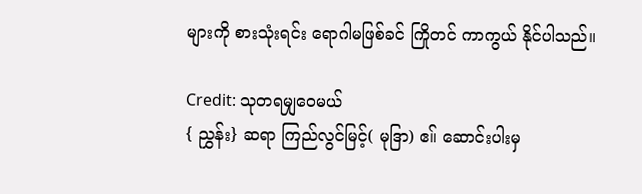များကို စားသုံးရင်း ရောဂါမဖြစ်ခင် ကြိုတင် ကာကွယ် နိုင်ပါသည်။

Credit: သုတရမျှဝေမယ်
{ ညွှန်း} ဆရာ ကြည်လွင်မြင့်( မုဒြာ) ဧ။် ဆောင်းပါးမှ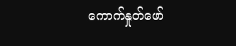ကောက်နှုတ်ဖော်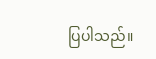ပြပါသည်။